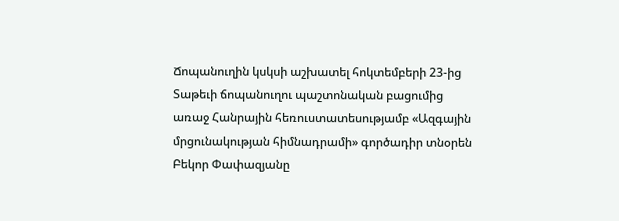Ճոպանուղին կսկսի աշխատել հոկտեմբերի 23-ից
Տաթեւի ճոպանուղու պաշտոնական բացումից առաջ Հանրային հեռուստատեսությամբ «Ազգային մրցունակության հիմնադրամի» գործադիր տնօրեն Բեկոր Փափազյանը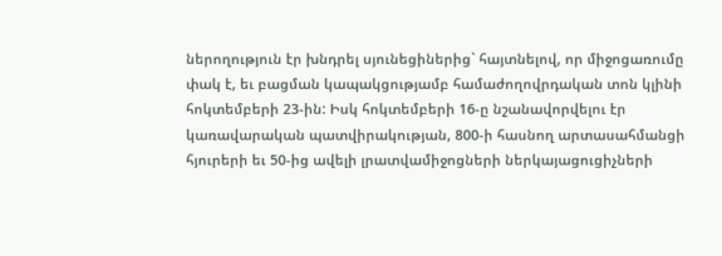ներողություն էր խնդրել սյունեցիներից` հայտնելով, որ միջոցառումը փակ է, եւ բացման կապակցությամբ համաժողովրդական տոն կլինի հոկտեմբերի 23-ին: Իսկ հոկտեմբերի 16-ը նշանավորվելու էր կառավարական պատվիրակության, 800-ի հասնող արտասահմանցի հյուրերի եւ 50-ից ավելի լրատվամիջոցների ներկայացուցիչների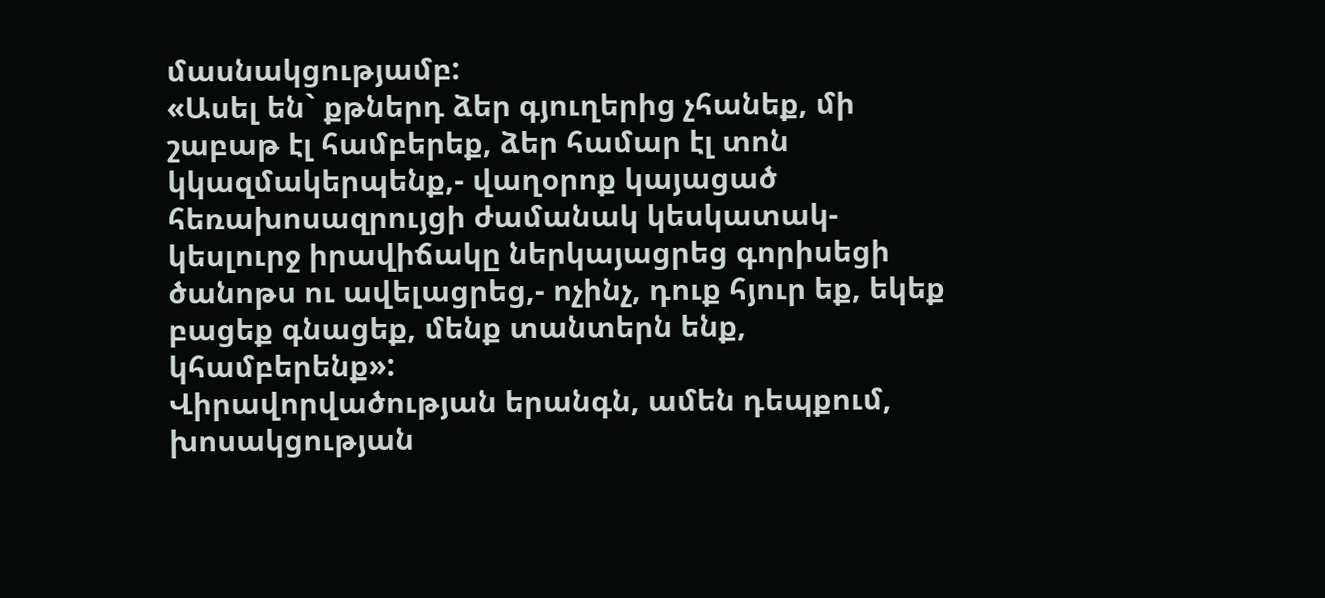մասնակցությամբ:
«Ասել են` քթներդ ձեր գյուղերից չհանեք, մի շաբաթ էլ համբերեք, ձեր համար էլ տոն կկազմակերպենք,- վաղօրոք կայացած հեռախոսազրույցի ժամանակ կեսկատակ-կեսլուրջ իրավիճակը ներկայացրեց գորիսեցի ծանոթս ու ավելացրեց,- ոչինչ, դուք հյուր եք, եկեք բացեք գնացեք, մենք տանտերն ենք, կհամբերենք»:
Վիրավորվածության երանգն, ամեն դեպքում, խոսակցության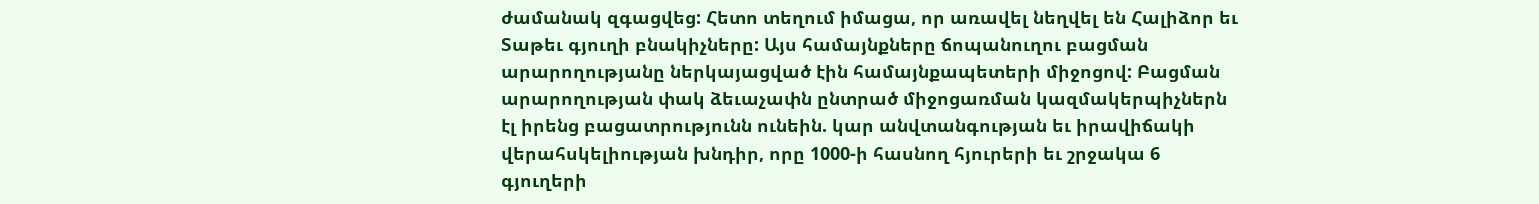ժամանակ զգացվեց: Հետո տեղում իմացա, որ առավել նեղվել են Հալիձոր եւ Տաթեւ գյուղի բնակիչները: Այս համայնքները ճոպանուղու բացման արարողությանը ներկայացված էին համայնքապետերի միջոցով: Բացման արարողության փակ ձեւաչափն ընտրած միջոցառման կազմակերպիչներն էլ իրենց բացատրությունն ունեին. կար անվտանգության եւ իրավիճակի վերահսկելիության խնդիր, որը 1000-ի հասնող հյուրերի եւ շրջակա 6 գյուղերի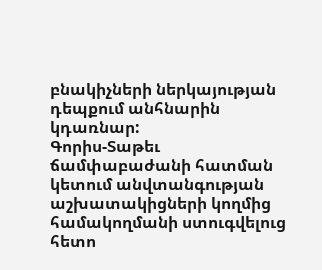բնակիչների ներկայության դեպքում անհնարին կդառնար:
Գորիս-Տաթեւ ճամփաբաժանի հատման կետում անվտանգության աշխատակիցների կողմից համակողմանի ստուգվելուց հետո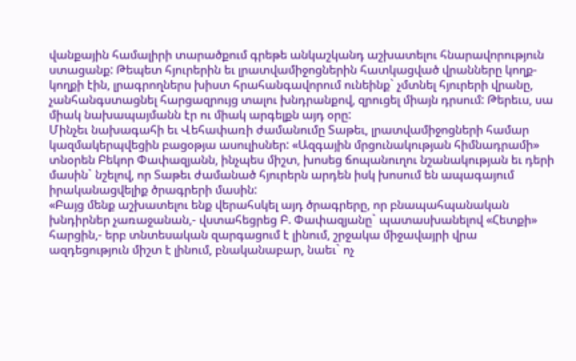վանքային համալիրի տարածքում գրեթե անկաշկանդ աշխատելու հնարավորություն ստացանք: Թեպետ հյուրերին եւ լրատվամիջոցներին հատկացված վրանները կողք-կողքի էին, լրագրողներս խիստ հրահանգավորում ունեինք` չմտնել հյուրերի վրանը, չանհանգստացնել հարցազրույց տալու խնդրանքով, զրուցել միայն դրսում: Թերեւս, սա միակ նախապայմանն էր ու միակ արգելքն այդ օրը:
Մինչեւ նախագահի եւ Վեհափառի ժամանումը Տաթեւ, լրատվամիջոցների համար կազմակերպվեցին բացօթյա ասուլիսներ: «Ազգային մրցունակության հիմնադրամի» տնօրեն Բեկոր Փափազյանն, ինչպես միշտ, խոսեց ճոպանուղու նշանակության եւ դերի մասին` նշելով, որ Տաթեւ ժամանած հյուրերն արդեն իսկ խոսում են ապագայում իրականացվելիք ծրագրերի մասին:
«Բայց մենք աշխատելու ենք վերահսկել այդ ծրագրերը, որ բնապահպանական խնդիրներ չառաջանան,- վստահեցրեց Բ. Փափազյանը` պատասխանելով «Հետքի» հարցին,- երբ տնտեսական զարգացում է լինում, շրջակա միջավայրի վրա ազդեցություն միշտ է լինում, բնականաբար, նաեւ` ոչ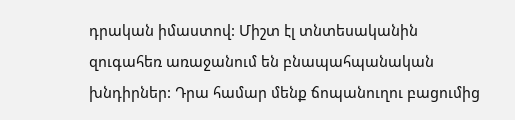դրական իմաստով: Միշտ էլ տնտեսականին զուգահեռ առաջանում են բնապահպանական խնդիրներ: Դրա համար մենք ճոպանուղու բացումից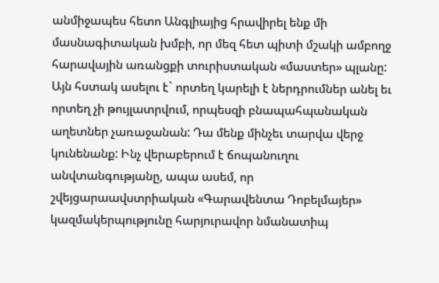անմիջապես հետո Անգլիայից հրավիրել ենք մի մասնագիտական խմբի, որ մեզ հետ պիտի մշակի ամբողջ հարավային առանցքի տուրիստական «մաստեր» պլանը: Այն հստակ ասելու է` որտեղ կարելի է ներդրումներ անել եւ որտեղ չի թույլատրվում, որպեսզի բնապահպանական աղետներ չառաջանան: Դա մենք մինչեւ տարվա վերջ կունենանք: Ինչ վերաբերում է ճոպանուղու անվտանգությանը, ապա ասեմ, որ շվեյցարաավստրիական «Գարավենտա Դոբելմայեր» կազմակերպությունը հարյուրավոր նմանատիպ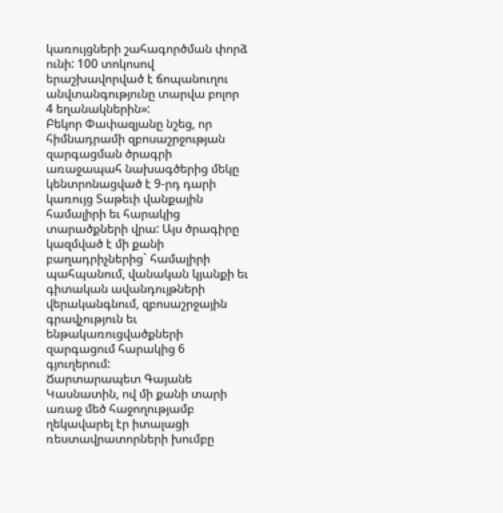կառույցների շահագործման փորձ ունի: 100 տոկոսով երաշխավորված է ճոպանուղու անվտանգությունը տարվա բոլոր 4 եղանակներին»:
Բեկոր Փափազյանը նշեց, որ հիմնադրամի զբոսաշրջության զարգացման ծրագրի առաջապահ նախագծերից մեկը կենտրոնացված է 9-րդ դարի կառույց Տաթեւի վանքային համալիրի եւ հարակից տարածքների վրա: Այս ծրագիրը կազմված է մի քանի բաղադրիչներից` համալիրի պահպանում, վանական կյանքի եւ գիտական ավանդույթների վերականգնում, զբոսաշրջային գրավչություն եւ ենթակառուցվածքների զարգացում հարակից 6 գյուղերում:
Ճարտարապետ Գայանե Կասնատին, ով մի քանի տարի առաջ մեծ հաջողությամբ ղեկավարել էր իտալացի ռեստավրատորների խումբը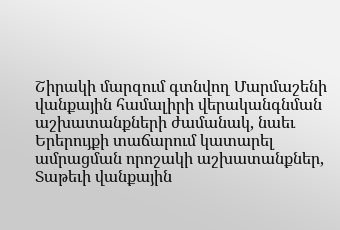Շիրակի մարզում գտնվող Մարմաշենի վանքային համալիրի վերականգնման աշխատանքների ժամանակ, նաեւ Երերույքի տաճարում կատարել ամրացման որոշակի աշխատանքներ, Տաթեւի վանքային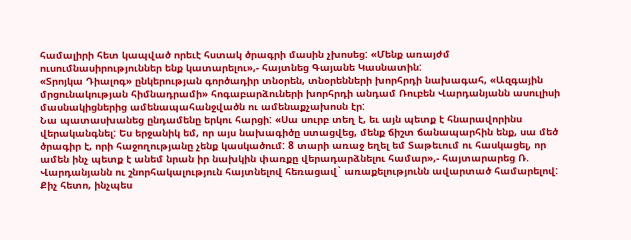համալիրի հետ կապված որեւէ հստակ ծրագրի մասին չխոսեց: «Մենք առայժմ ուսումնասիրություններ ենք կատարելու»,- հայտնեց Գայանե Կասնատին:
«Տրոյկա Դիալոգ» ընկերության գործադիր տնօրեն, տնօրենների խորհրդի նախագահ, «Ազգային մրցունակության հիմնադրամի» հոգաբարձուների խորհրդի անդամ Ռուբեն Վարդանյանն ասուլիսի մասնակիցներից ամենապահանջվածն ու ամենաքչախոսն էր:
Նա պատասխանեց ընդամենը երկու հարցի: «Սա սուրբ տեղ է, եւ այն պետք է հնարավորինս վերականգնել: Ես երջանիկ եմ, որ այս նախագիծը ստացվեց, մենք ճիշտ ճանապարհին ենք, սա մեծ ծրագիր է, որի հաջողությանը չենք կասկածում: 8 տարի առաջ եղել եմ Տաթեւում ու հասկացել, որ ամեն ինչ պետք է անեմ նրան իր նախկին փառքը վերադարձնելու համար»,- հայտարարեց Ռ. Վարդանյանն ու շնորհակալություն հայտնելով հեռացավ` առաքելությունն ավարտած համարելով:
Քիչ հետո, ինչպես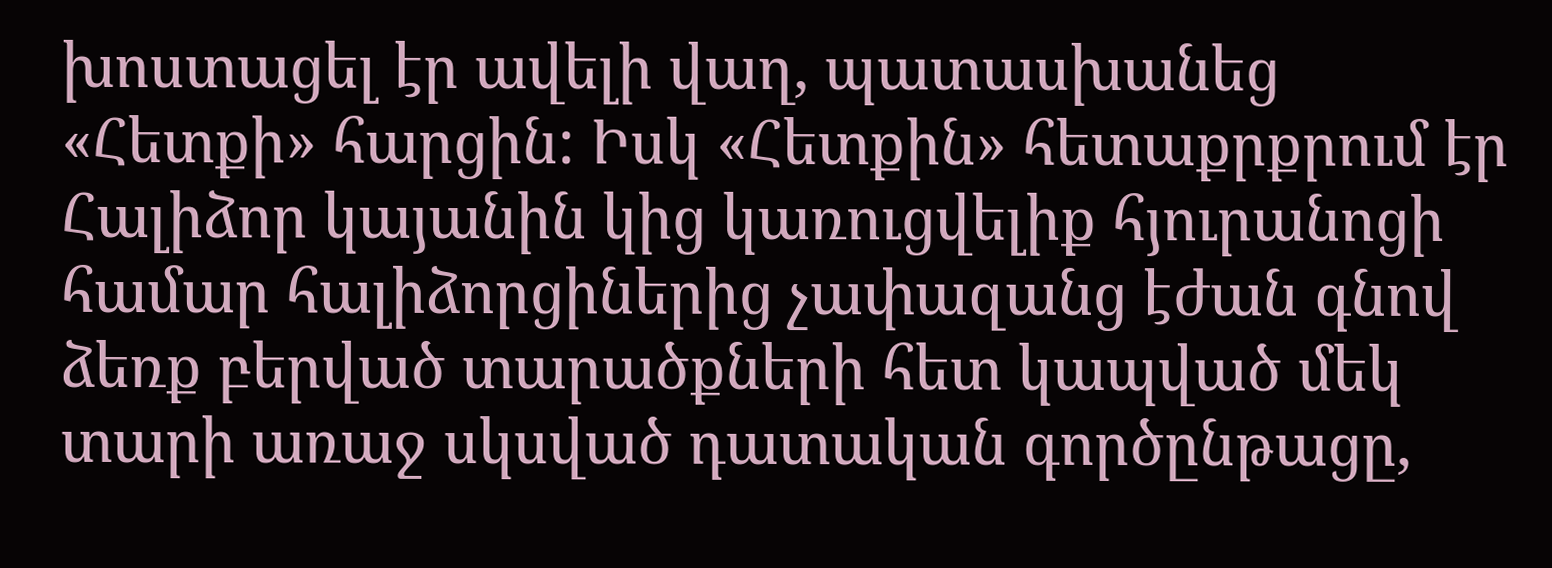խոստացել էր ավելի վաղ, պատասխանեց «Հետքի» հարցին: Իսկ «Հետքին» հետաքրքրում էր Հալիձոր կայանին կից կառուցվելիք հյուրանոցի համար հալիձորցիներից չափազանց էժան գնով ձեռք բերված տարածքների հետ կապված մեկ տարի առաջ սկսված դատական գործընթացը,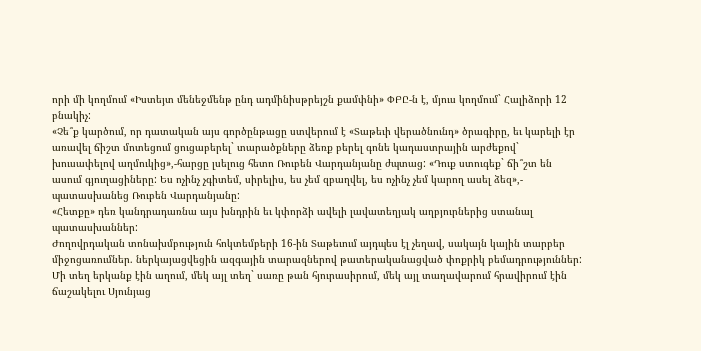որի մի կողմում «Իստեյտ մենեջմենթ ընդ ադմինիսթրեյշն քամփնի» ՓԲԸ-ն է, մյուս կողմում` Հալիձորի 12 բնակիչ:
«Չե՞ք կարծում, որ դատական այս գործընթացը ստվերում է «Տաթեւի վերածնունդ» ծրագիրը, եւ կարելի էր առավել ճիշտ մոտեցում ցուցաբերել` տարածքները ձեռք բերել գոնե կադաստրային արժեքով` խուսափելով աղմուկից»,-հարցը լսելուց հետո Ռուբեն Վարդանյանը ժպտաց: «Դուք ստուգեք` ճի՞շտ են ասում գյուղացիները: Ես ոչինչ չգիտեմ, սիրելիս, ես չեմ զբաղվել, ես ոչինչ չեմ կարող ասել ձեզ»,- պատասխանեց Ռուբեն Վարդանյանը:
«Հետքը» դեռ կանդրադառնա այս խնդրին եւ կփորձի ավելի լավատեղյակ աղբյուրներից ստանալ պատասխաններ:
Ժողովրդական տոնախմբություն հոկտեմբերի 16-ին Տաթեւում այդպես էլ չեղավ, սակայն կային տարբեր միջոցառումներ. ներկայացվեցին ազգային տարազներով թատերականացված փոքրիկ բեմադրություններ: Մի տեղ երկանք էին աղում, մեկ այլ տեղ` սառը թան հյուրասիրում, մեկ այլ տաղավարում հրավիրում էին ճաշակելու Սյունյաց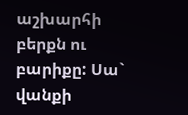աշխարհի բերքն ու բարիքը: Սա` վանքի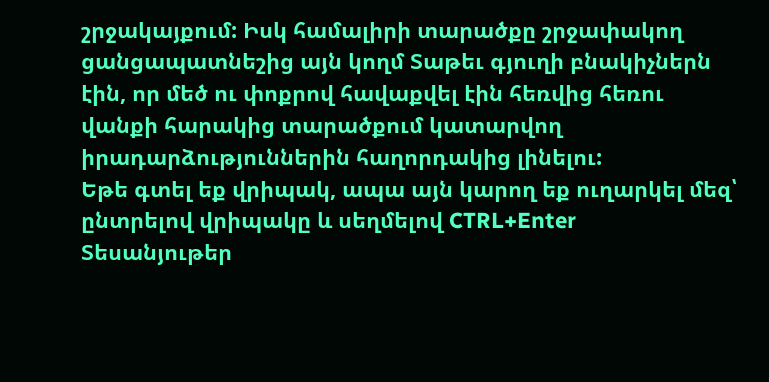շրջակայքում: Իսկ համալիրի տարածքը շրջափակող ցանցապատնեշից այն կողմ Տաթեւ գյուղի բնակիչներն էին, որ մեծ ու փոքրով հավաքվել էին հեռվից հեռու վանքի հարակից տարածքում կատարվող իրադարձություններին հաղորդակից լինելու:
Եթե գտել եք վրիպակ, ապա այն կարող եք ուղարկել մեզ՝ ընտրելով վրիպակը և սեղմելով CTRL+Enter
Տեսանյութեր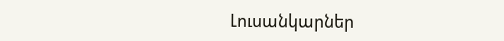Լուսանկարներ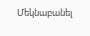Մեկնաբանել